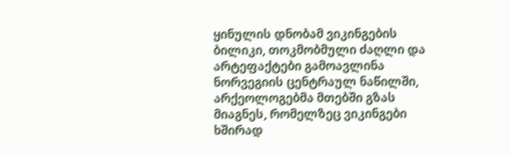ყინულის დნობამ ვიკინგების ბილიკი, თოკმობმული ძაღლი და არტეფაქტები გამოავლინა
ნორვეგიის ცენტრაულ ნაწილში, არქეოლოგებმა მთებში გზას მიაგნეს, რომელზეც ვიკინგები ხშირად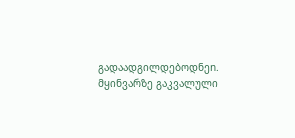გადაადგილდებოდნეn. მყინვარზე გაკვალული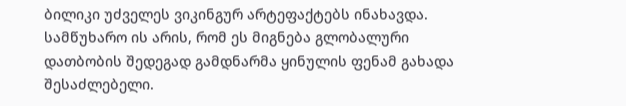ბილიკი უძველეს ვიკინგურ არტეფაქტებს ინახავდა.
სამწუხარო ის არის, რომ ეს მიგნება გლობალური დათბობის შედეგად გამდნარმა ყინულის ფენამ გახადა შესაძლებელი.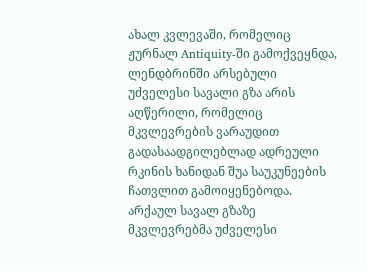ახალ კვლევაში, რომელიც ჟურნალ Antiquity-ში გამოქვეყნდა, ლენდბრინში არსებული უძველესი სავალი გზა არის აღწერილი, რომელიც მკვლევრების ვარაუდით გადასაადგილებლად ადრეული რკინის ხანიდან შუა საუკუნეების ჩათვლით გამოიყენებოდა.
არქაულ სავალ გზაზე მკვლევრებმა უძველესი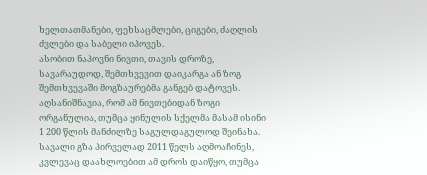ხელთათმანები, ფეხსაცმლები, ციგები, ძაღლის ძვლები და საბელი იპოვეს.
ასობით ნაპოვნი ნივთი, თავის დროზე, სავარაუდოდ, შემთხვევით დაიკარგა ან ზოგ შემთხვევაში მოგზაურებმა განგებ დატოვეს. აღსანიშნავია, რომ ამ ნივთებიდან ზოგი ორგანულია, თუმცა ყინულის სქელმა მასამ ისინი 1 200 წლის მანძილზე საგულდაგულოდ შეინახა.
სავალი გზა პირველად 2011 წელს აღმოაჩინეს, კვლევაც დაახლოებით ამ დროს დაიწყო, თუმცა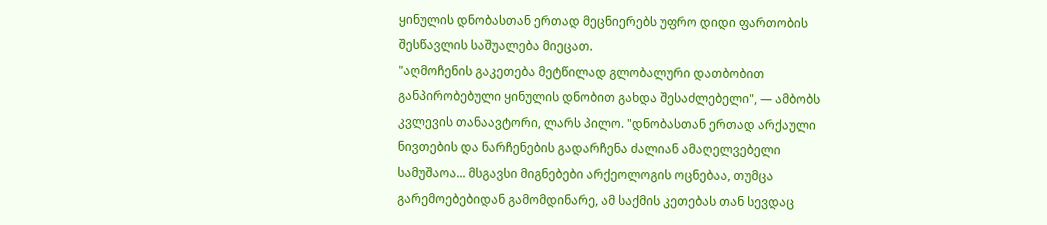ყინულის დნობასთან ერთად მეცნიერებს უფრო დიდი ფართობის შესწავლის საშუალება მიეცათ.
"აღმოჩენის გაკეთება მეტწილად გლობალური დათბობით განპირობებული ყინულის დნობით გახდა შესაძლებელი", — ამბობს კვლევის თანაავტორი, ლარს პილო. "დნობასთან ერთად არქაული ნივთების და ნარჩენების გადარჩენა ძალიან ამაღელვებელი სამუშაოა... მსგავსი მიგნებები არქეოლოგის ოცნებაა, თუმცა გარემოებებიდან გამომდინარე, ამ საქმის კეთებას თან სევდაც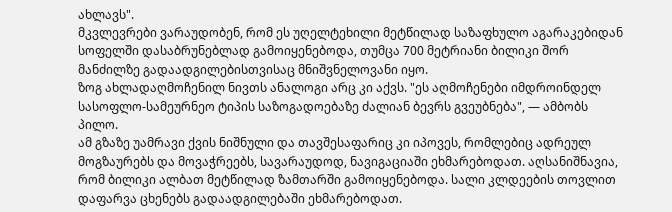ახლავს".
მკვლევრები ვარაუდობენ, რომ ეს უღელტეხილი მეტწილად საზაფხულო აგარაკებიდან სოფელში დასაბრუნებლად გამოიყენებოდა, თუმცა 700 მეტრიანი ბილიკი შორ მანძილზე გადაადგილებისთვისაც მნიშვნელოვანი იყო.
ზოგ ახლადაღმოჩენილ ნივთს ანალოგი არც კი აქვს. "ეს აღმოჩენები იმდროინდელ სასოფლო-სამეურნეო ტიპის საზოგადოებაზე ძალიან ბევრს გვეუბნება", — ამბობს პილო.
ამ გზაზე უამრავი ქვის ნიშნული და თავშესაფარიც კი იპოვეს, რომლებიც ადრეულ მოგზაურებს და მოვაჭრეებს, სავარაუდოდ, ნავიგაციაში ეხმარებოდათ. აღსანიშნავია, რომ ბილიკი ალბათ მეტწილად ზამთარში გამოიყენებოდა. სალი კლდეების თოვლით დაფარვა ცხენებს გადაადგილებაში ეხმარებოდათ.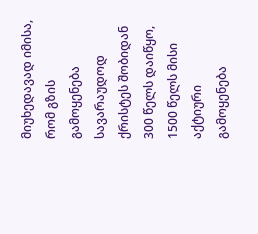მიუხედავად იმისა, რომ გზის გამოყენება სავარაუდოდ ქრისტეს შობიდან 300 წელს დაიწყო, 1500 წელს მისი აქტიური გამოყენება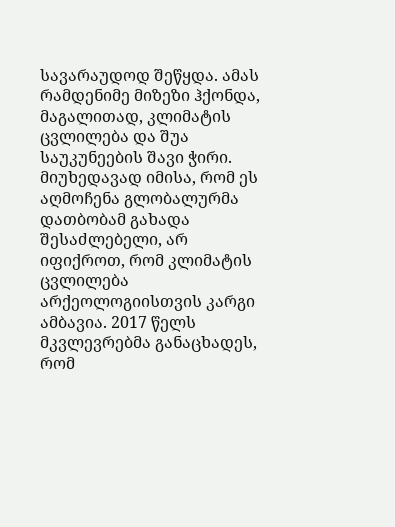სავარაუდოდ შეწყდა. ამას რამდენიმე მიზეზი ჰქონდა, მაგალითად, კლიმატის ცვლილება და შუა საუკუნეების შავი ჭირი.
მიუხედავად იმისა, რომ ეს აღმოჩენა გლობალურმა დათბობამ გახადა შესაძლებელი, არ იფიქროთ, რომ კლიმატის ცვლილება არქეოლოგიისთვის კარგი ამბავია. 2017 წელს მკვლევრებმა განაცხადეს, რომ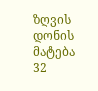ზღვის დონის მატება 32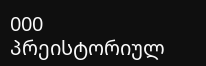000 პრეისტორიულ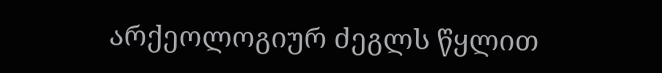არქეოლოგიურ ძეგლს წყლით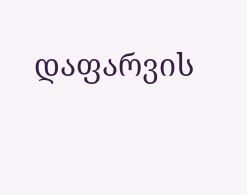დაფარვის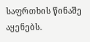საფრთხის წინაშე აყენებს.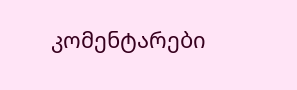კომენტარები